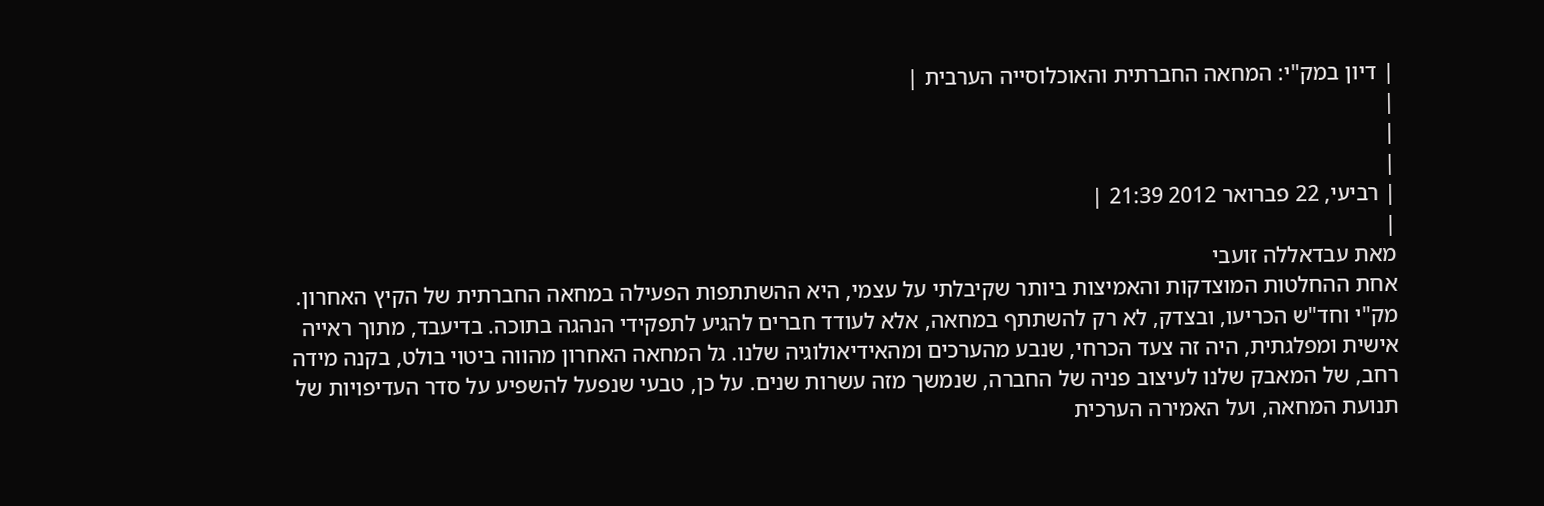| דיון במק"י: המחאה החברתית והאוכלוסייה הערבית |
|
|
|
| רביעי, 22 פברואר 2012 21:39 |
|
מאת עבדאללה זועבי
אחת ההחלטות המוצדקות והאמיצות ביותר שקיבלתי על עצמי, היא ההשתתפות הפעילה במחאה החברתית של הקיץ האחרון. מק"י וחד"ש הכריעו, ובצדק, לא רק להשתתף במחאה, אלא לעודד חברים להגיע לתפקידי הנהגה בתוכה. בדיעבד, מתוך ראייה אישית ומפלגתית, היה זה צעד הכרחי, שנבע מהערכים ומהאידיאולוגיה שלנו. גל המחאה האחרון מהווה ביטוי בולט, בקנה מידה רחב, של המאבק שלנו לעיצוב פניה של החברה, שנמשך מזה עשרות שנים. על כן, טבעי שנפעל להשפיע על סדר העדיפויות של תנועת המחאה, ועל האמירה הערכית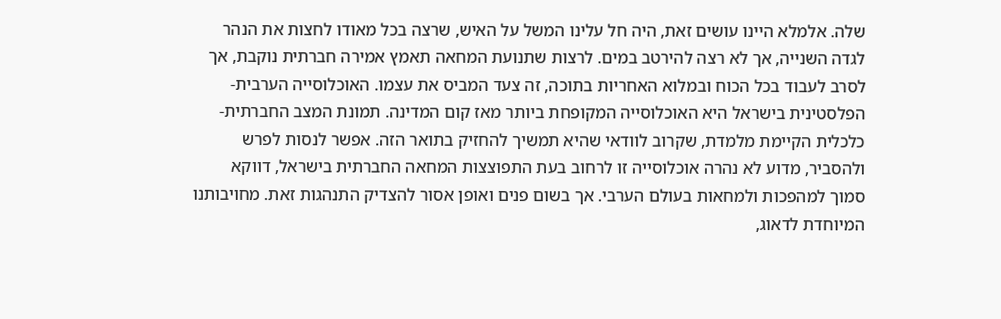שלה. אלמלא היינו עושים זאת, היה חל עלינו המשל על האיש, שרצה בכל מאודו לחצות את הנהר לגדה השנייה, אך לא רצה להירטב במים. לרצות שתנועת המחאה תאמץ אמירה חברתית נוקבת, אך לסרב לעבוד בכל הכוח ובמלוא האחריות בתוכה, זה צעד המביס את עצמו. האוכלוסייה הערבית-הפלסטינית בישראל היא האוכלוסייה המקופחת ביותר מאז קום המדינה. תמונת המצב החברתית-כלכלית הקיימת מלמדת, שקרוב לוודאי שהיא תמשיך להחזיק בתואר הזה. אפשר לנסות לפרש ולהסביר, מדוע לא נהרה אוכלוסייה זו לרחוב בעת התפוצצות המחאה החברתית בישראל, דווקא סמוך למהפכות ולמחאות בעולם הערבי. אך בשום פנים ואופן אסור להצדיק התנהגות זאת. מחויבותנו המיוחדת לדאוג,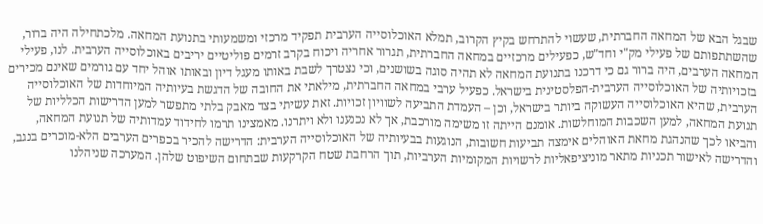שבגל הבא של המחאה החברתית, שעשוי להתרחש בקיץ הקרוב, תמלא האוכלוסייה הערבית תפקיד מרכזי ומשמעותי בתנועת המחאה. מלכתחילה היה ברור, שהשתתפותם של פעילי מק"י וחד"ש, כפעילים מרכזיים במחאה החברתית, תגרור אחריה ויכוח בקרב זרמים פוליטיים יריבים באוכלוסייה הערבית. לנו, פעילי המחאה הערבים, היה ברור גם כי דרכנו בתנועת המחאה לא תהיה סוגה בשושנים, וכי נצטרך לשבת באותו מעגל דיון ובאותו אוהל יחד עם גורמים שאינם מכירים בזכויותיה של האוכלוסייה הערבית-הפלסטינית בישראל. כפעיל ערבי במחאה החברתית, מילאתי את החובה של הדגשת בעיותיה המיוחדות של האוכלוסייה הערבית, שהיא האוכלוסייה העשוקה ביותר בישראל, וכן – העמדת התביעה לשוויון זכויות. זאת עשיתי בצד מאבק בלתי מתפשר למען הדרישות הכלליות של תנועת המחאה, למען השכבות המוחלשות. אומנם הייתה זו משימה מורכבת, אך לא נכנענו ולא ויתרנו. מאמצינו תרמו לחידוד עמדותיה של תנועת המחאה, והביאו לכך שהנהגת מחאת האוהלים אימצה תביעות חשובות, הנוגעות בבעיותיה של האוכלוסייה הערבית: הדרישה להכיר בכפרים הערבים הלא-מוכרים בנגב, והדרישה לאישור תכניות מתאר מוניציפאליות לרשויות המקומיות הערביות, תוך הרחבת שטח הקרקעות שבתחום השיפוט שלהן. המערכה שניהלנו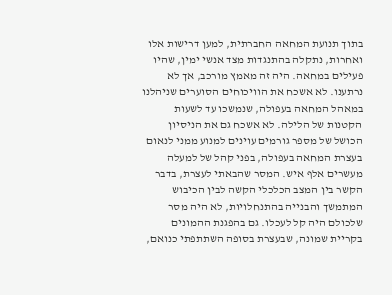בתוך תנועת המחאה החברתית, למען דרישות אלו ואחרות, נתקלה בהתנגדות מצד אנשי ימין, שהיו פעילים במחאה. היה זה מאמץ מורכב, אך לא נרתענו. לא אשכח את הוויכוחים הסוערים שניהלנו במאהל המחאה בעפולה, שנמשכו עד לשעות הקטנות של הלילה. לא אשכח גם את הניסיון הכושל של מספר גורמים עוינים למנוע ממני לנאום בעצרת המחאה בעפולה, בפני קהל של למעלה מעשרים אלף איש. המסר שהבאתי לעצרת, בדבר הקשר בין המצב הכלכלי הקשה לבין הכיבוש המתמשך והבנייה בהתנחלויות, לא היה מסר שלכולם היה קל לעכלו. גם בהפגנת ההמונים בקריית שמונה, שבעצרת בסופה השתתפתי כנואם,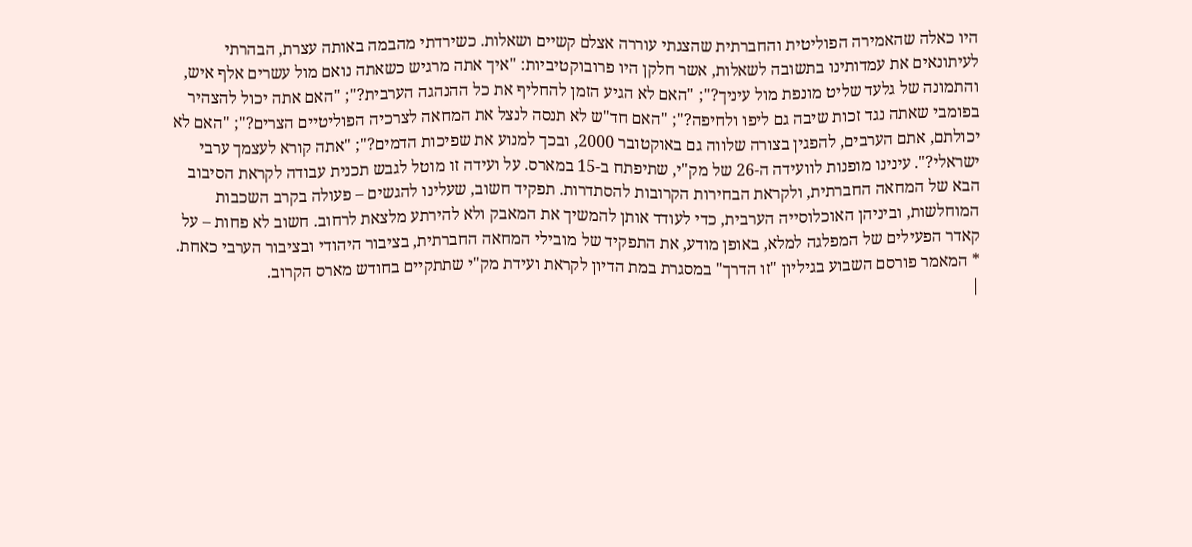היו כאלה שהאמירה הפוליטית והחברתית שהצגתי עוררה אצלם קשיים ושאלות. כשירדתי מהבמה באותה עצרת, הבהרתי לעיתונאים את עמדותינו בתשובה לשאלות, אשר חלקן היו פרובוקטיביות: "איך אתה מרגיש כשאתה נואם מול עשרים אלף איש, והתמונה של גלעד שליט מונפת מול עיניך?"; "האם לא הגיע הזמן להחליף את כל ההנהגה הערבית?"; "האם אתה יכול להצהיר בפומבי שאתה נגד זכות שיבה גם ליפו ולחיפה?"; "האם חד"ש לא תנסה לנצל את המחאה לצרכיה הפוליטיים הצרים?"; "האם לא יכולתם, אתם הערבים, להפגין בצורה שלווה גם באוקטובר 2000, ובכך למנוע את שפיכות הדמים?"; "אתה קורא לעצמך ערבי ישראלי?". עינינו מופנות לוועידה ה-26 של מק"י, שתיפתח ב-15 במארס. על ועידה זו מוטל לגבש תכנית עבודה לקראת הסיבוב הבא של המחאה החברתית, ולקראת הבחירות הקרובות להסתדרות. תפקיד חשוב, שעלינו להגשים – פעולה בקרב השכבות המוחלשות, וביניהן האוכלוסייה הערבית, כדי לעודד אותן להמשיך את המאבק ולא להירתע מלצאת לרחוב. חשוב לא פחות – על קאדר הפעילים של המפלגה למלא, באופן מודע, את התפקיד של מובילי המחאה החברתית, בציבור היהודי ובציבור הערבי כאחת.
* המאמר פורסם השבוע בגיליון "זו הדרך" במסגרת במת הדיון לקראת ועידת מק"י שתתקיים בחודש מארס הקרוב.
|